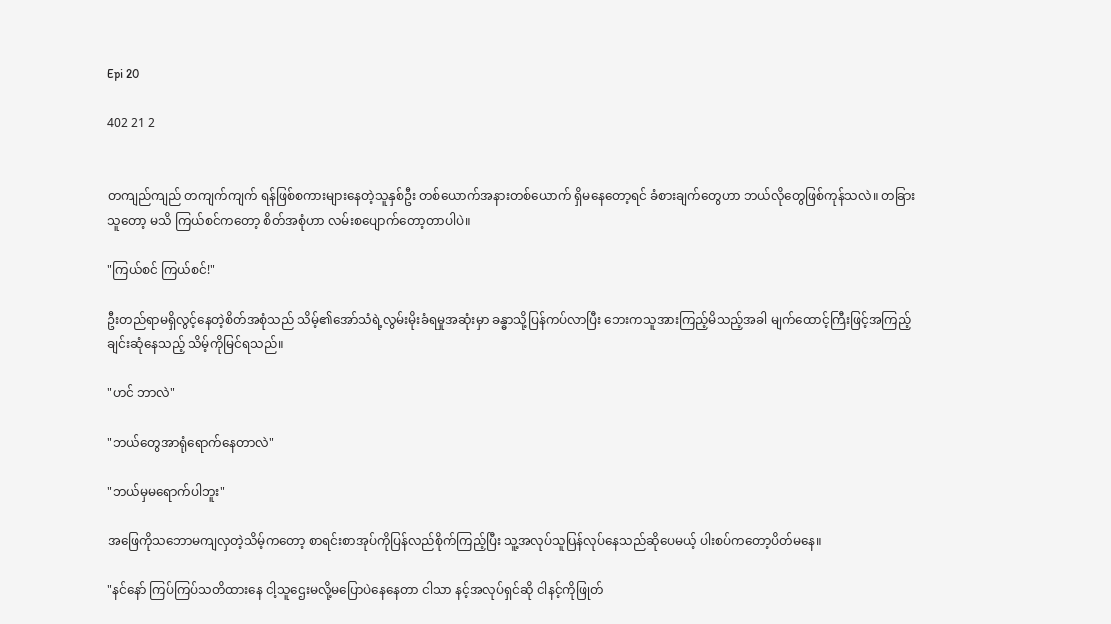Epi 20

402 21 2


တကျည်ကျည် တကျက်ကျက် ရန်ဖြစ်စကားများနေတဲ့သူနှစ်ဦး တစ်ယောက်အနားတစ်ယောက် ရှိမနေတော့ရင် ခံစားချက်တွေဟာ ဘယ်လိုတွေဖြစ်ကုန်သလဲ။ တခြားသူတော့ မသိ ကြယ်စင်ကတော့ စိတ်အစုံဟာ လမ်းစပျောက်တော့တာပါပဲ။

"ကြယ်စင် ကြယ်စင်!"

ဦးတည်ရာမရှိလွင့်နေတဲ့စိတ်အစုံသည် သိမ့်၏အော်သံ‌ရဲ့လွမ်းမိုးခံရမှုအဆုံးမှာ ခန္ဓာသို့ပြန်ကပ်လာပြီး ဘေးကသူအားကြည့်မိသည့်အခါ မျက်ထောင့်ကြီးဖြင့်အကြည့်ချင်းဆုံနေသည့် သိမ့်ကိုမြင်ရသည်။

"ဟင် ဘာလဲ"

"ဘယ်တွေအာရုံရောက်နေတာလဲ"

"ဘယ်မှမရောက်ပါဘူး"

အဖြေကိုသဘောမကျလှတဲ့သိမ့်ကတော့ စာရင်းစာအုပ်ကိုပြန်လည်စိုက်ကြည့်ပြီး သူ့အလုပ်သူပြန်လုပ်နေသည်ဆိုပေမယ့် ပါးစပ်ကတော့ပိတ်မနေ။

"နင်နော် ကြပ်ကြပ်သတိထားနေ ငါ့သူဌေးမလို့မပြောပဲနေနေတာ ငါသာ နင့်အလုပ်ရှင်ဆို ငါနင့်ကိုဖြုတ်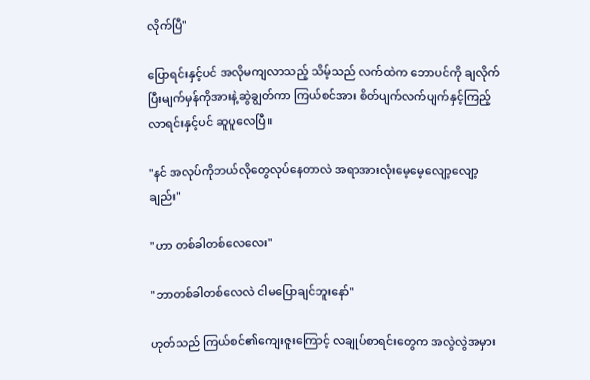လိုက်ပြီ"

ပြောရင်းနှင့်ပင် အလိုမကျလာသည့် သိမ့်သည် လက်ထဲက ဘောပင်ကို ချလိုက်ပြီးမျက်မှန်ကိုအားနဲ့ဆွဲချွတ်ကာ ကြယ်စင်အား စိတ်ပျက်လက်ပျက်နှင့်ကြည့်လာရင်းနှင့်ပင် ဆူပူလေပြီ။

"နင် အလုပ်ကိုဘယ်လိုတွေလုပ်နေတာလဲ အရာအားလုံးမေ့မေ့လျော့လျော့ချည်း"

"ဟာ တစ်ခါတစ်လေလေး"

"ဘာတစ်ခါတစ်လေလဲ ငါမပြောချင်ဘူးနော်"

ဟုတ်သည် ကြယ်စင်၏ကျေးဇူးကြောင့် လချုပ်စာရင်းတွေက အလွဲလွဲအမှား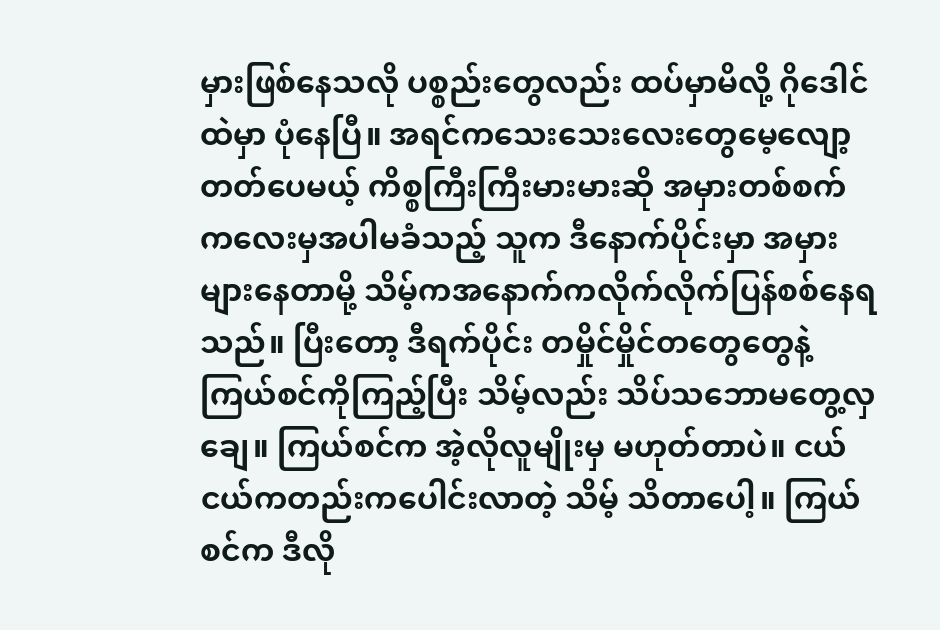မှားဖြစ်နေသလို ပစ္စည်းတွေလည်း ထပ်မှာမိလို့ ဂိုဒေါင်ထဲမှာ ပုံနေပြီ။ အရင်ကသေးသေးလေးတွေမေ့လျော့တတ်ပေမယ့် ကိစ္စကြီးကြီးမားမားဆို အမှားတစ်စက်ကလေးမှအပါမခံသည့် သူက ဒီနောက်ပိုင်းမှာ အမှားများနေတာမို့ သိမ့်ကအနောက်ကလိုက်လိုက်ပြန်စစ်နေရသည်။ ပြီးတော့ ဒီရက်ပိုင်း တမှိုင်မှိုင်တတွေတွေနဲ့ကြယ်စင်ကိုကြည့်ပြီး သိမ့်လည်း သိပ်သဘောမတွေ့လှချေ။ ကြယ်စင်က အဲ့လိုလူမျိုးမှ မဟုတ်တာပဲ။ ငယ်ငယ်ကတည်းကပေါင်းလာတဲ့ သိမ့် သိတာပေါ့။ ကြယ်စင်က ဒီလို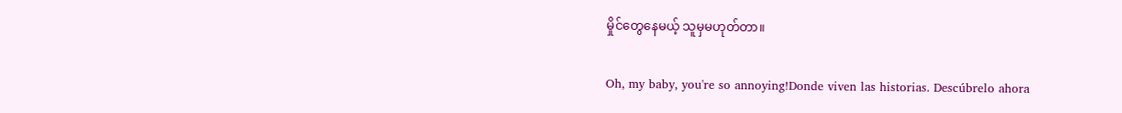မှိုင်တွေနေမယ့် သူမှမဟုတ်တာ။

Oh, my baby, you're so annoying!Donde viven las historias. Descúbrelo ahora